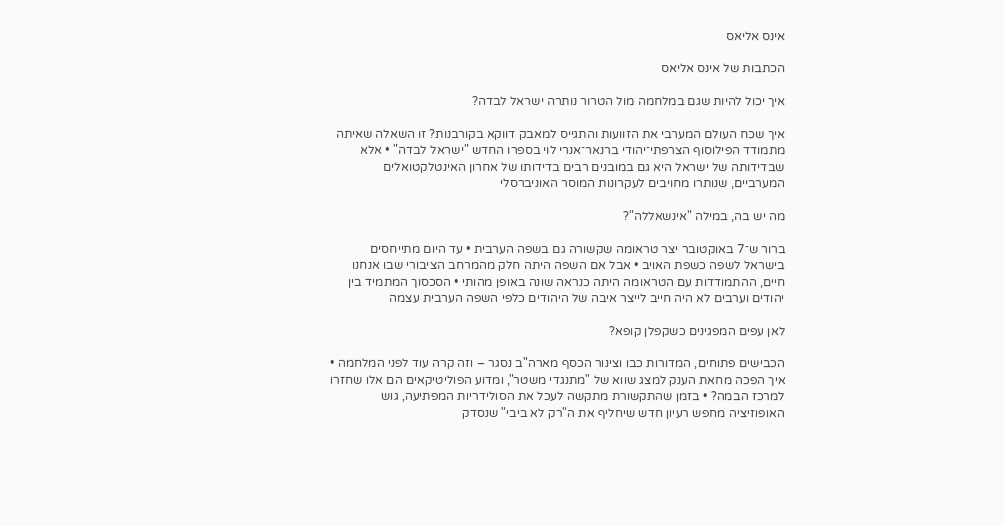אינס אליאס

הכתבות של אינס אליאס

איך יכול להיות שגם במלחמה מול הטרור נותרה ישראל לבדה?

איך שכח העולם המערבי את הזוועות והתגייס למאבק דווקא בקורבנות? זו השאלה שאיתה מתמודד הפילוסוף הצרפתי־יהודי ברנאר־אנרי לוי בספרו החדש "ישראל לבדה" • אלא שבדידותה של ישראל היא גם במובנים רבים בדידותו של אחרון האינטלקטואלים המערביים, שנותרו מחויבים לעקרונות המוסר האוניברסלי

מה יש בה, במילה "אינשאללה"?

ברור ש־7 באוקטובר יצר טראומה שקשורה גם בשפה הערבית • עד היום מתייחסים בישראל לשפה כשפת האויב • אבל אם השפה היתה חלק מהמרחב הציבורי שבו אנחנו חיים, ההתמודדות עם הטראומה היתה כנראה שונה באופן מהותי • הסכסוך המתמיד בין יהודים וערבים לא היה חייב לייצר איבה של היהודים כלפי השפה הערבית עצמה

לאן עפים המפגינים כשקפלן קופא?

הכבישים פתוחים, המדורות כבו וצינור הכסף מארה"ב נסגר – וזה קרה עוד לפני המלחמה • איך הפכה מחאת הענק למצג שווא של "מתנגדי משטר", ומדוע הפוליטיקאים הם אלו שחזרו למרכז הבמה? • בזמן שהתקשורת מתקשה לעכל את הסולידריות המפתיעה, גוש האופוזיציה מחפש רעיון חדש שיחליף את ה"רק לא ביבי" שנסדק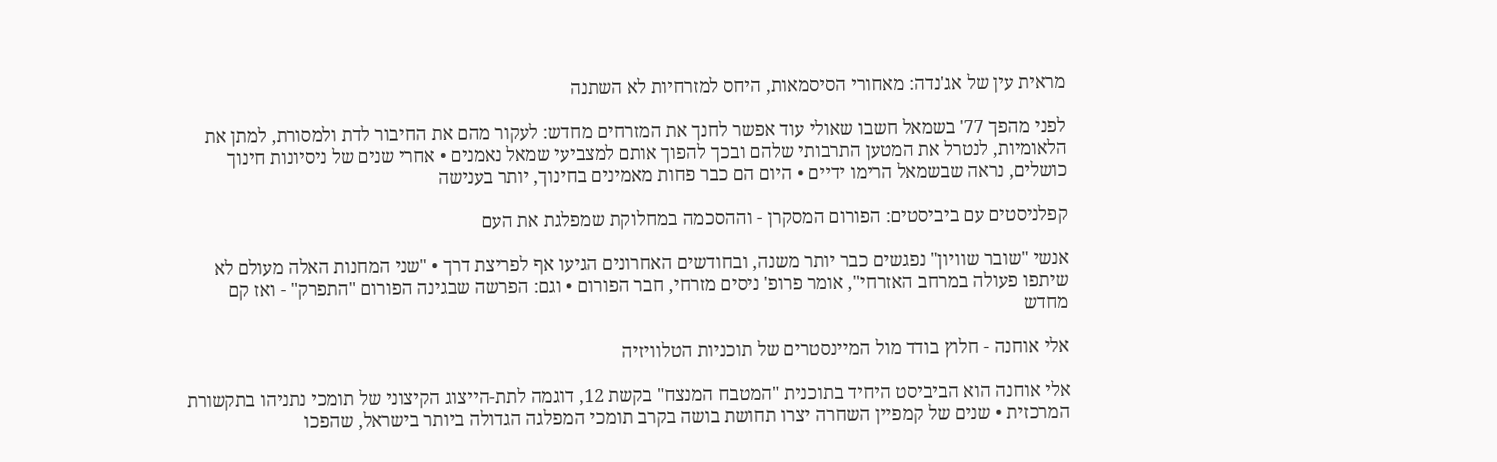מראית עין של אג'נדה: מאחורי הסיסמאות, היחס למזרחיות לא השתנה

לפני מהפך 77' בשמאל חשבו שאולי עוד אפשר לחנך את המזרחים מחדש: לעקור מהם את החיבור לדת ולמסורת, למתן את הלאומיות, לנטרל את המטען התרבותי שלהם ובכך להפוך אותם למצביעי שמאל נאמנים • אחרי שנים של ניסיונות חינוך כושלים, נראה שבשמאל הרימו ידיים • היום הם כבר פחות מאמינים בחינוך, יותר בענישה

קפלניסטים עם ביביסטים: הפורום המסקרן - וההסכמה במחלוקת שמפלגת את העם

אנשי "שובר שוויון" נפגשים כבר יותר משנה, ובחודשים האחרונים הגיעו אף לפריצת דרך • "שני המחנות האלה מעולם לא שיתפו פעולה במרחב האזרחי", אומר פרופ' ניסים מזרחי, חבר הפורום • וגם: הפרשה שבגינה הפורום "התפרק" - ואז קם מחדש

אלי אוחנה - חלוץ בודד מול המיינסטרים של תוכניות הטלוויזיה

אלי אוחנה הוא הביביסט היחיד בתוכנית "המטבח המנצח" בקשת 12, דוגמה לתת-הייצוג הקיצוני של תומכי נתניהו בתקשורת המרכזית • שנים של קמפיין השחרה יצרו תחושת בושה בקרב תומכי המפלגה הגדולה ביותר בישראל, שהפכו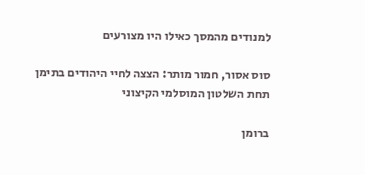למנודים מהמסך כאילו היו מצורעים

סוס אסור, חמור מותר: הצצה לחיי היהודים בתימן תחת השלטון המוסלמי הקיצוני

ברומן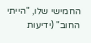החמישי שלו, "הייתי החוב" (ידיעות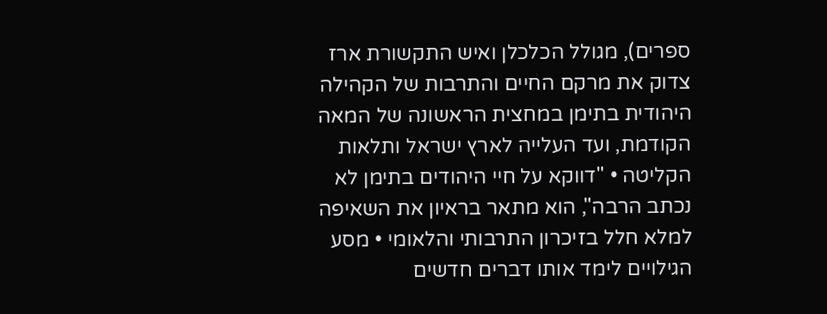ספרים), מגולל הכלכלן ואיש התקשורת ארז צדוק את מרקם החיים והתרבות של הקהילה היהודית בתימן במחצית הראשונה של המאה הקודמת, ועד העלייה לארץ ישראל ותלאות הקליטה • "דווקא על חיי היהודים בתימן לא נכתב הרבה", הוא מתאר בראיון את השאיפה למלא חלל בזיכרון התרבותי והלאומי • מסע הגילויים לימד אותו דברים חדשים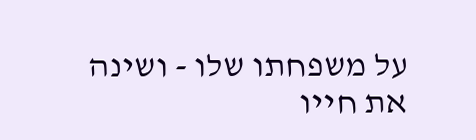על משפחתו שלו - ושינה את חייו